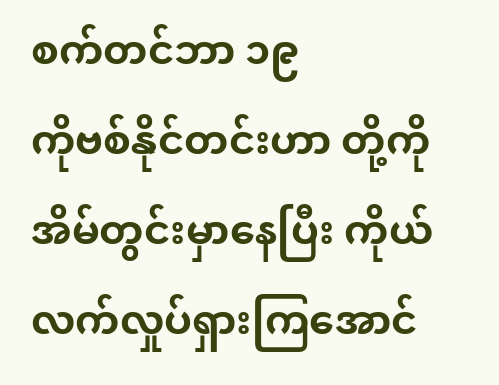စက်တင်ဘာ ၁၉
ကိုဗစ်နိုင်တင်းဟာ တို့ကို အိမ်တွင်းမှာနေပြီး ကိုယ်လက်လှုပ်ရှားကြအောင်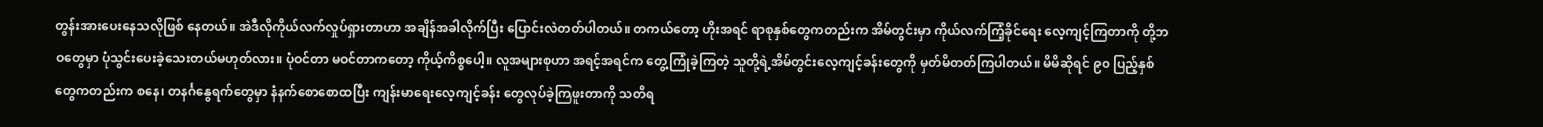တွန်းအားပေးနေသလိုဖြစ် နေတယ်။ အဲဒီလိုကိုယ်လက်လှုပ်ရှားတာဟာ အချိန်အခါလိုက်ပြီး ပြောင်းလဲတတ်ပါတယ်။ တကယ်တော့ ဟိုးအရင် ရာစုနှစ်တွေကတည်းက အိမ်တွင်းမှာ ကိုယ်လက်ကြံ့ခိုင်ရေး လေ့ကျင့်ကြတာကို တို့ဘဝတွေမှာ ပုံသွင်းပေးခဲ့သေးတယ်မဟုတ်လား။ ပုံဝင်တာ မဝင်တာကတော့ ကိုယ့်ကိစ္စပေါ့။ လူအများစုဟာ အရင့်အရင်က တွေ့ကြုံခဲ့ကြတဲ့ သူတို့ရဲ့အိမ်တွင်းလေ့ကျင့်ခန်းတွေကို မှတ်မိတတ်ကြပါတယ်။ မိမိဆိုရင် ၉၀ ပြည့်နှစ်တွေကတည်းက စနေ၊ တနင်္ဂနွေရက်တွေမှာ နံနက်စောစောထပြီး ကျန်းမာရေးလေ့ကျင့်ခန်း တွေလုပ်ခဲ့ကြဖူးတာကို သတိရ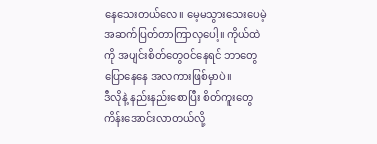နေသေးတယ်လေ။ မေ့မသွားသေးပေမဲ့ အဆက်ပြတ်တာကြာလှပေါ့။ ကိုယ်ထဲ ကို အပျင်းစိတ်တွေဝင်နေရင် ဘာတွေပြောနေနေ အလကားဖြစ်မှာပဲ။
ဒီလိုနဲ့ နည်းနည်းစောပြီး စိတ်ကူးတွေ ကိန်းအောင်းလာတယ်လို့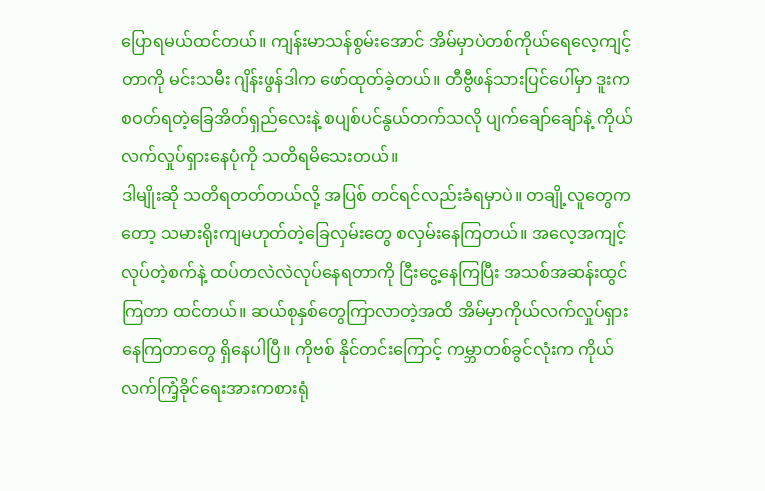ပြောရမယ်ထင်တယ်။ ကျန်းမာသန်စွမ်းအောင် အိမ်မှာပဲတစ်ကိုယ်ရေလေ့ကျင့်တာကို မင်းသမီး ဂျိန်းဖွန်ဒါက ဖော်ထုတ်ခဲ့တယ်။ တီဗွီဖန်သားပြင်ပေါ်မှာ ဒူးကစဝတ်ရတဲ့ခြေအိတ်ရှည်လေးနဲ့ စပျစ်ပင်နွယ်တက်သလို ပျက်ချော်ချော်နဲ့ ကိုယ်လက်လှုပ်ရှားနေပုံကို သတိရမိသေးတယ်။
ဒါမျိုးဆို သတိရတတ်တယ်လို့ အပြစ် တင်ရင်လည်းခံရမှာပဲ။ တချို့လူတွေကတော့ သမားရိုးကျမဟုတ်တဲ့ခြေလှမ်းတွေ စလှမ်းနေကြတယ်။ အလေ့အကျင့်လုပ်တဲ့စက်နဲ့ ထပ်တလဲလဲလုပ်နေရတာကို ငြီးငွေ့နေကြပြီး အသစ်အဆန်းထွင်ကြတာ ထင်တယ်။ ဆယ်စုနှစ်တွေကြာလာတဲ့အထိ အိမ်မှာကိုယ်လက်လှုပ်ရှားနေကြတာတွေ ရှိနေပါပြီ။ ကိုဗစ် နိုင်တင်းကြောင့် ကမ္ဘာတစ်ခွင်လုံးက ကိုယ်လက်ကြံ့ခိုင်ရေးအားကစားရုံ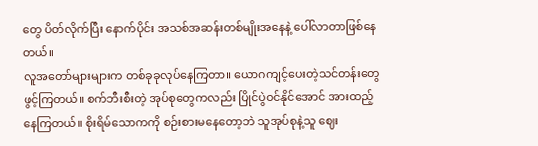တွေ ပိတ်လိုက်ပြီး နောက်ပိုင်း အသစ်အဆန်းတစ်မျိုးအနေနဲ့ ပေါ်လာတာဖြစ်နေတယ်။
လူအတော်များများက တစ်ခုခုလုပ်နေကြတာ။ ယောဂကျင့်ပေးတဲ့သင်တန်းတွေ ဖွင့်ကြတယ်။ စက်ဘီးစီးတဲ့ အုပ်စုတွေကလည်း ပြိုင်ပွဲဝင်နိုင်အောင် အားထည့်နေကြတယ်။ စိုးရိမ်သောကကို စဉ်းစားမနေတော့ဘဲ သူအုပ်စုနဲ့သူ ဈေး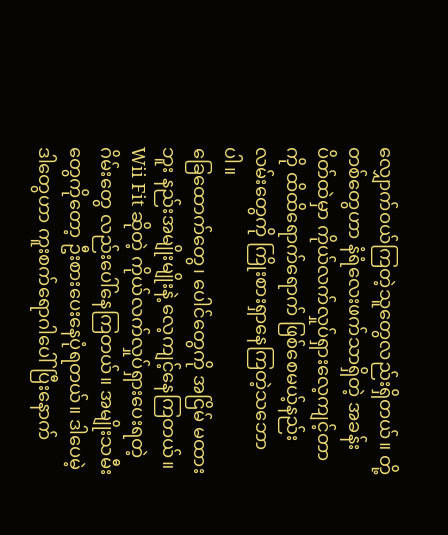လျှောက်ဝယ်ကြတဲ့သူတွေလည်းရှိတယ်။ တို့တစ်တွေဟာ နံရံလေးဖက်သာရှိတဲ့ အခန်းပိတ်ထဲမှာ ကိုယ်လက်လှုပ်ရှားလေ့ကျင့်တာကို ထိထိရောက်ရောက် ဖြစ်စေမယ့်နည်းလမ်းတွေကို ကြိုးစားရှာနေကြတဲ့သဘောပါ။
ခြေထောက်တွေ၊ ပေါင်တွေကို အငြိမ် မထားဘူး နည်းအမျိုးမျိုးနဲ့ လေ့ကျင့်နေကြတယ်။ Wii Fit ဆိုတဲ့ ကိုယ်လက်လှုပ်ရှားပေးရတဲ့ ဂိမ်းတွေ လည်းပေါ်နေကြတယ်။ အမျိုးသမီးတွေကိုတော့ ဦးစားပေးနေပုံရတယ်။ ဒါပေမဲ့ ဒါတွေဟာ ကူးစက်ရောဂါပေါ်ပြီးနောက်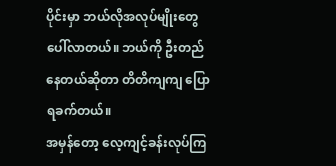ပိုင်းမှာ ဘယ်လိုအလုပ်မျိုးတွေ ပေါ်လာတယ်။ ဘယ်ကို ဦးတည်နေတယ်ဆိုတာ တိတိကျကျ ပြောရခက်တယ်။
အမှန်တော့ လေ့ကျင့်ခန်းလုပ်ကြ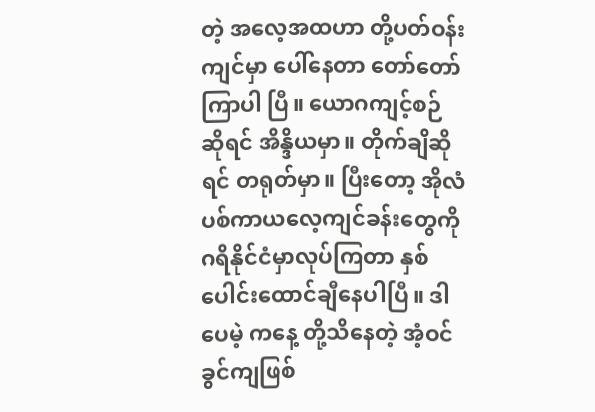တဲ့ အလေ့အထဟာ တို့ပတ်ဝန်းကျင်မှာ ပေါ်နေတာ တော်တော်ကြာပါ ပြီ။ ယောဂကျင့်စဉ်ဆိုရင် အိန္ဒိယမှာ။ တိုက်ချိဆိုရင် တရုတ်မှာ။ ပြီးတော့ အိုလံပစ်ကာယလေ့ကျင်ခန်းတွေကို ဂရိနိုင်ငံမှာလုပ်ကြတာ နှစ်ပေါင်းထောင်ချီနေပါပြီ။ ဒါပေမဲ့ ကနေ့ တို့သိနေတဲ့ အံ့ဝင်ခွင်ကျဖြစ်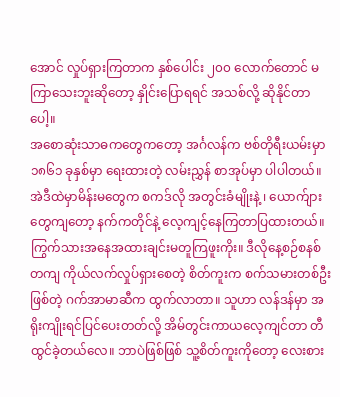အောင် လှုပ်ရှားကြတာက နှစ်ပေါင်း ၂၀၀ လောက်တောင် မကြာသေးဘူးဆိုတော့ နှိုင်းပြောရရင် အသစ်လို့ ဆိုနိုင်တာပေါ့။
အစောဆုံးသာဓကတွေကတော့ အင်္ဂလန်က ဗစ်တိုရီးယမ်းမှာ ၁၈၆၁ ခုနှစ်မှာ ရေးထားတဲ့ လမ်းညွှန် စာအုပ်မှာ ပါပါတယ်။ အဲဒီထဲမှာမိန်းမတွေက စကဒ်လို အတွင်းခံမျိုးနဲ့ ၊ ယောက်ျားတွေကျတော့ နက်ကတိုင်နဲ့ လေ့ကျင့်နေကြတာပြထားတယ်။ ကြွက်သားအနေအထားချင်းမတူကြဖူးကိုး။ ဒီလိုနေ့စဉ်စနစ်တကျ ကိုယ်လက်လှုပ်ရှားစေတဲ့ စိတ်ကူးက စက်သမားတစ်ဦးဖြစ်တဲ့ ဂက်အာမာဆီက ထွက်လာတာ။ သူဟာ လန်ဒန်မှာ အရိုးကျိုးရင်ပြင်ပေးတတ်လို့ အိမ်တွင်းကာယလေ့ကျင်တာ တီထွင်ခဲ့တယ်လေ။ ဘာပဲဖြစ်ဖြစ် သူ့စိတ်ကူးကိုတော့ လေးစား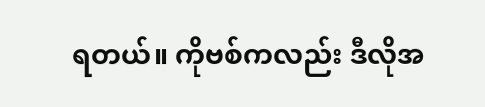ရတယ်။ ကိုဗစ်ကလည်း ဒီလိုအ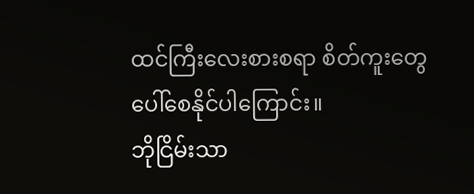ထင်ကြီးလေးစားစရာ စိတ်ကူးတွေပေါ်စေနိုင်ပါကြောင်း။
ဘိုငြိမ်းသာ